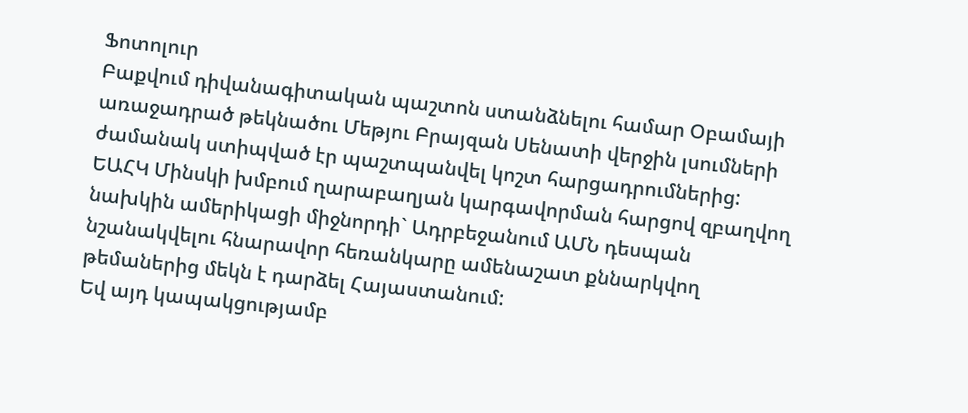Ֆոտոլուր
Բաքվում դիվանագիտական պաշտոն ստանձնելու համար Օբամայի առաջադրած թեկնածու Մեթյու Բրայզան Սենատի վերջին լսումների ժամանակ ստիպված էր պաշտպանվել կոշտ հարցադրումներից:
ԵԱՀԿ Մինսկի խմբում ղարաբաղյան կարգավորման հարցով զբաղվող նախկին ամերիկացի միջնորդի` Ադրբեջանում ԱՄՆ դեսպան նշանակվելու հնարավոր հեռանկարը ամենաշատ քննարկվող թեմաներից մեկն է դարձել Հայաստանում:
Եվ այդ կապակցությամբ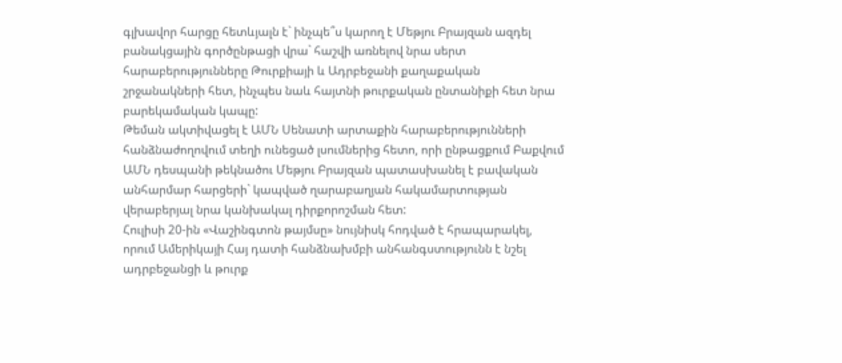գլխավոր հարցը հետևյալն է` ինչպե՞ս կարող է Մեթյու Բրայզան ազդել բանակցային գործընթացի վրա` հաշվի առնելով նրա սերտ հարաբերությունները Թուրքիայի և Ադրբեջանի քաղաքական շրջանակների հետ, ինչպես նաև հայտնի թուրքական ընտանիքի հետ նրա բարեկամական կապը:
Թեման ակտիվացել է ԱՄՆ Սենատի արտաքին հարաբերությունների հանձնաժողովում տեղի ունեցած լսումներից հետո, որի ընթացքում Բաքվում ԱՄՆ դեսպանի թեկնածու Մեթյու Բրայզան պատասխանել է բավական անհարմար հարցերի` կապված ղարաբաղյան հակամարտության վերաբերյալ նրա կանխակալ դիրքորոշման հետ:
Հուլիսի 20-ին «Վաշինգտոն թայմսը» նույնիսկ հոդված է հրապարակել, որում Ամերիկայի Հայ դատի հանձնախմբի անհանգստությունն է նշել ադրբեջանցի և թուրք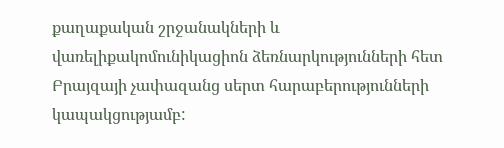քաղաքական շրջանակների և վառելիքակոմունիկացիոն ձեռնարկությունների հետ Բրայզայի չափազանց սերտ հարաբերությունների կապակցությամբ: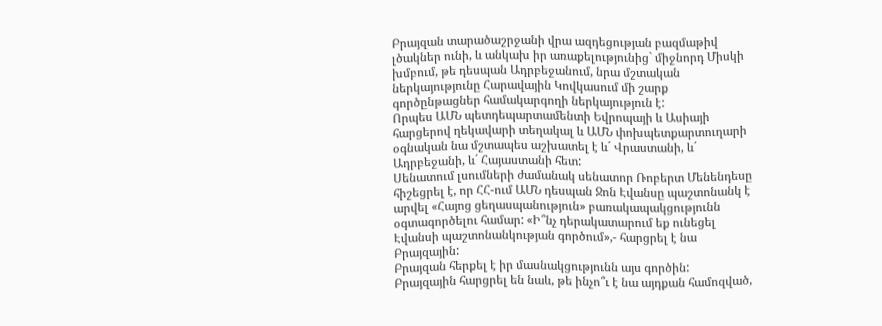Բրայզան տարածաշրջանի վրա ազդեցության բազմաթիվ լծակներ ունի, և անկախ իր առաքելությունից` միջնորդ Միսկի խմբում, թե դեսպան Ադրբեջանում, նրա մշտական ներկայությունը Հարավային Կովկասում մի շարք գործընթացներ համակարգողի ներկայություն է:
Որպես ԱՄՆ պետդեպարտամենտի Եվրոպայի և Ասիայի հարցերով ղեկավարի տեղակալ և ԱՄՆ փոխպետքարտուղարի օգնական նա մշտապես աշխատել է և´ Վրաստանի, և´ Ադրբեջանի, և´ Հայաստանի հետ:
Սենատում լսումների ժամանակ սենատոր Ռոբերտ Մենենդեսը հիշեցրել է, որ ՀՀ-ում ԱՄՆ դեսպան Ջոն Էվանսը պաշտոնանկ է արվել «Հայոց ցեղասպանություն» բառակապակցությունն օգտագործելու համար: «Ի՞նչ դերակատարում եք ունեցել Էվանսի պաշտոնանկության գործում»,- հարցրել է նա Բրայզային:
Բրայզան հերքել է իր մասնակցությունն այս գործին:
Բրայզային հարցրել են նաև, թե ինչո՞ւ է նա այդքան համոզված,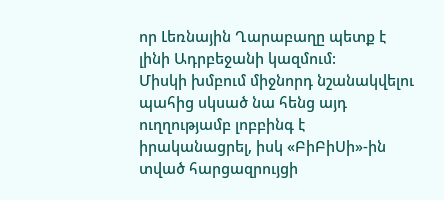որ Լեռնային Ղարաբաղը պետք է լինի Ադրբեջանի կազմում:
Միսկի խմբում միջնորդ նշանակվելու պահից սկսած նա հենց այդ ուղղությամբ լոբբինգ է իրականացրել, իսկ «ԲիԲիՍի»-ին տված հարցազրույցի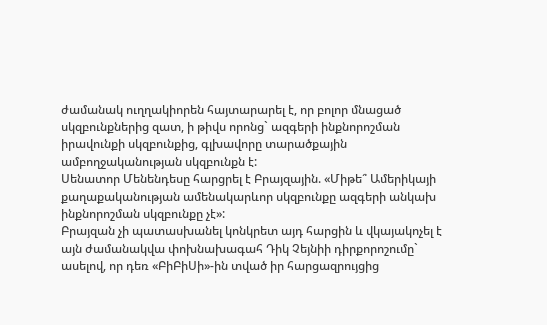ժամանակ ուղղակիորեն հայտարարել է, որ բոլոր մնացած սկզբունքներից զատ, ի թիվս որոնց` ազգերի ինքնորոշման իրավունքի սկզբունքից, գլխավորը տարածքային ամբողջականության սկզբունքն է:
Սենատոր Մենենդեսը հարցրել է Բրայզային. «Միթե՞ Ամերիկայի քաղաքականության ամենակարևոր սկզբունքը ազգերի անկախ ինքնորոշման սկզբունքը չէ»:
Բրայզան չի պատասխանել կոնկրետ այդ հարցին և վկայակոչել է այն ժամանակվա փոխնախագահ Դիկ Չեյնիի դիրքորոշումը` ասելով, որ դեռ «ԲիԲիՍի»-ին տված իր հարցազրույցից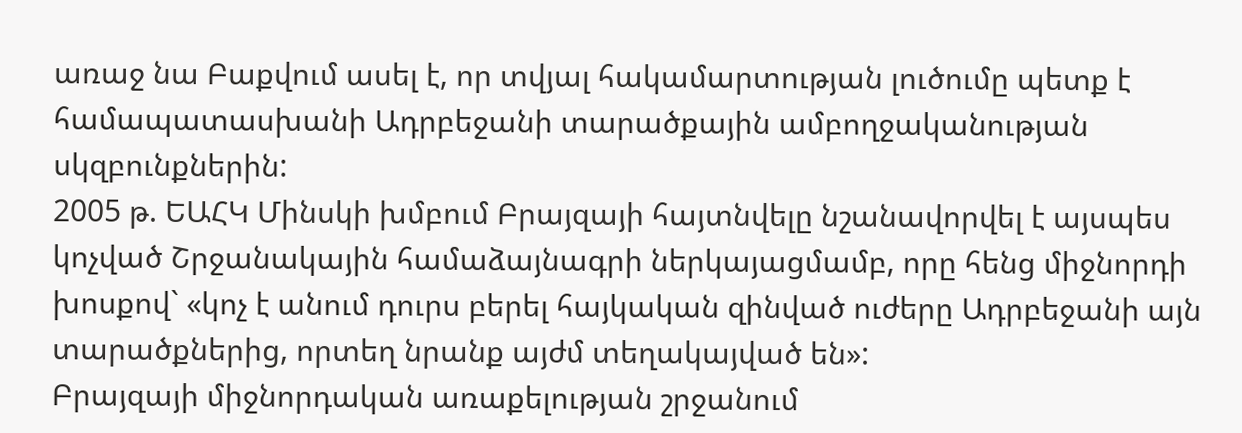առաջ նա Բաքվում ասել է, որ տվյալ հակամարտության լուծումը պետք է համապատասխանի Ադրբեջանի տարածքային ամբողջականության սկզբունքներին:
2005 թ. ԵԱՀԿ Մինսկի խմբում Բրայզայի հայտնվելը նշանավորվել է այսպես կոչված Շրջանակային համաձայնագրի ներկայացմամբ, որը հենց միջնորդի խոսքով` «կոչ է անում դուրս բերել հայկական զինված ուժերը Ադրբեջանի այն տարածքներից, որտեղ նրանք այժմ տեղակայված են»:
Բրայզայի միջնորդական առաքելության շրջանում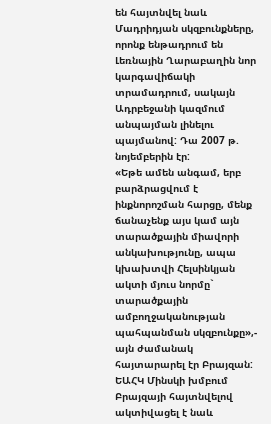են հայտնվել նաև Մադրիդյան սկզբունքները, որոնք ենթադրում են Լեռնային Ղարաբաղին նոր կարգավիճակի տրամադրում, սակայն Ադրբեջանի կազմում անպայման լինելու պայմանով: Դա 2007 թ. նոյեմբերին էր:
«Եթե ամեն անգամ, երբ բարձրացվում է ինքնորոշման հարցը, մենք ճանաչենք այս կամ այն տարածքային միավորի անկախությունը, ապա կխախտվի Հելսինկյան ակտի մյուս նորմը` տարածքային ամբողջականության պահպանման սկզբունքը»,- այն ժամանակ հայտարարել էր Բրայզան:
ԵԱՀԿ Մինսկի խմբում Բրայզայի հայտնվելով ակտիվացել է նաև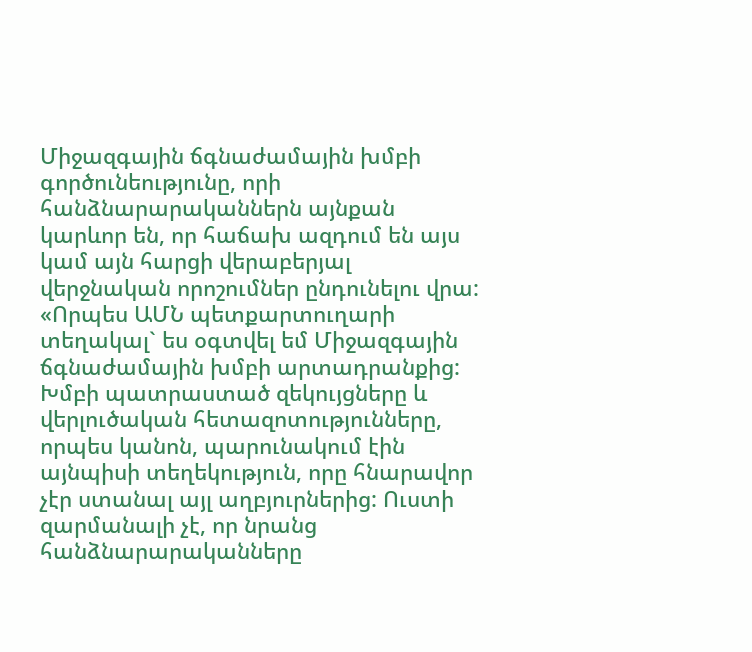Միջազգային ճգնաժամային խմբի գործունեությունը, որի հանձնարարականներն այնքան կարևոր են, որ հաճախ ազդում են այս կամ այն հարցի վերաբերյալ վերջնական որոշումներ ընդունելու վրա:
«Որպես ԱՄՆ պետքարտուղարի տեղակալ` ես օգտվել եմ Միջազգային ճգնաժամային խմբի արտադրանքից: Խմբի պատրաստած զեկույցները և վերլուծական հետազոտությունները, որպես կանոն, պարունակում էին այնպիսի տեղեկություն, որը հնարավոր չէր ստանալ այլ աղբյուրներից: Ուստի զարմանալի չէ, որ նրանց հանձնարարականները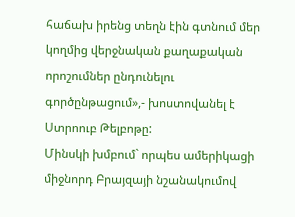հաճախ իրենց տեղն էին գտնում մեր կողմից վերջնական քաղաքական որոշումներ ընդունելու գործընթացում»,- խոստովանել է Ստրոուբ Թելբոթը:
Մինսկի խմբում` որպես ամերիկացի միջնորդ Բրայզայի նշանակումով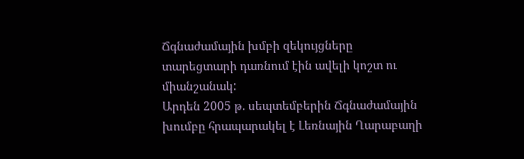Ճգնաժամային խմբի զեկույցները տարեցտարի դառնում էին ավելի կոշտ ու միանշանակ:
Արդեն 2005 թ. սեպտեմբերին Ճգնաժամային խումբը հրապարակել է Լեռնային Ղարաբաղի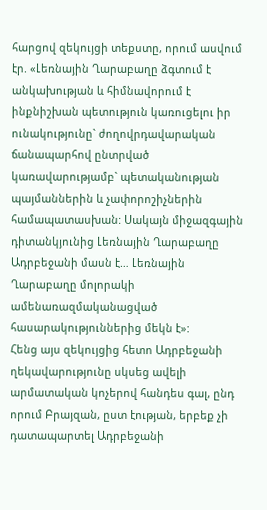հարցով զեկույցի տեքստը, որում ասվում էր. «Լեռնային Ղարաբաղը ձգտում է անկախության և հիմնավորում է ինքնիշխան պետություն կառուցելու իր ունակությունը` ժողովրդավարական ճանապարհով ընտրված կառավարությամբ` պետականության պայմաններին և չափորոշիչներին համապատասխան: Սակայն միջազգային դիտանկյունից Լեռնային Ղարաբաղը Ադրբեջանի մասն է… Լեռնային Ղարաբաղը մոլորակի ամենառազմականացված հասարակություններից մեկն է»:
Հենց այս զեկույցից հետո Ադրբեջանի ղեկավարությունը սկսեց ավելի արմատական կոչերով հանդես գալ, ընդ որում Բրայզան, ըստ էության, երբեք չի դատապարտել Ադրբեջանի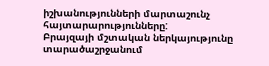իշխանությունների մարտաշունչ հայտարարությունները:
Բրայզայի մշտական ներկայությունը տարածաշրջանում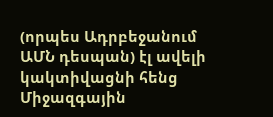(որպես Ադրբեջանում ԱՄՆ դեսպան) էլ ավելի կակտիվացնի հենց Միջազգային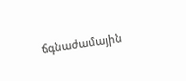ճգնաժամային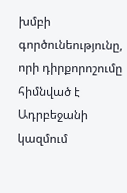խմբի գործունեությունը, որի դիրքորոշումը հիմնված է Ադրբեջանի կազմում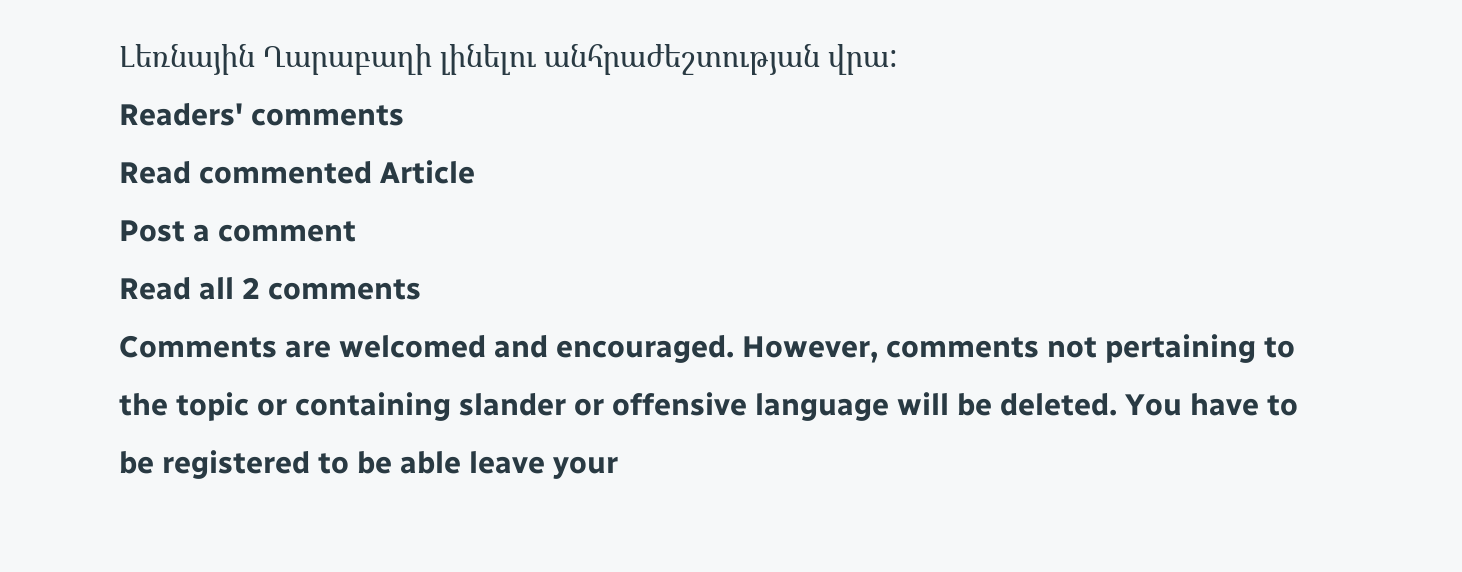Լեռնային Ղարաբաղի լինելու անհրաժեշտության վրա:
Readers' comments
Read commented Article
Post a comment
Read all 2 comments
Comments are welcomed and encouraged. However, comments not pertaining to the topic or containing slander or offensive language will be deleted. You have to be registered to be able leave your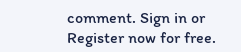comment. Sign in or Register now for free.